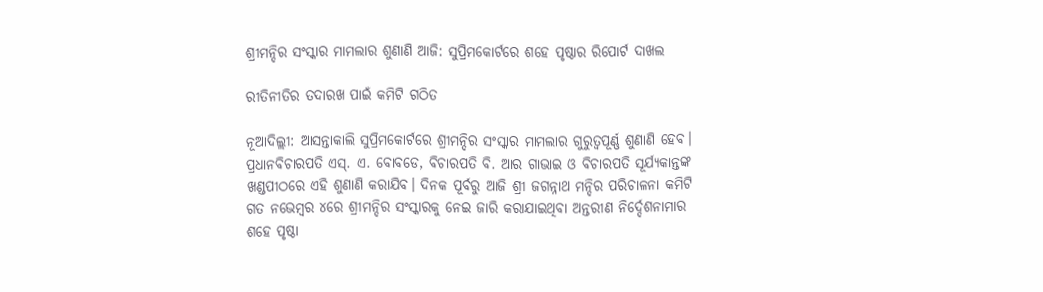ଶ୍ରୀମନ୍ଦିର ସଂସ୍କାର ମାମଲାର ଶୁଣାଣି ଆଜି: ସୁପ୍ରିମକୋର୍ଟରେ ଶହେ ପୃଷ୍ଠାର ରିପୋର୍ଟ ଦାଖଲ

ରୀତିନୀତିର ତଦାରଖ ପାଇଁ କମିଟି ଗଠିତ

ନୂଆଦିଲ୍ଲୀ: ଆସନ୍ତାକାଲି ସୁପ୍ରିମକୋର୍ଟରେ ଶ୍ରୀମନ୍ଦିର ସଂସ୍କାର ମାମଲାର ଗୁରୁତ୍ବପୂର୍ଣ୍ଣ ଶୁଣାଣି ହେବ। ପ୍ରଧାନବିଚାରପତି ଏସ୍‌. ଏ. ବୋବଡେ, ବିଚାରପତି ବି. ଆର ଗାଭାଇ ଓ ବିଚାରପତି ସୂର୍ଯ୍ୟକାନ୍ତଙ୍କ ଖଣ୍ଡପୀଠରେ ଏହି ଶୁଣାଣି କରାଯିବ। ଦିନକ ପୂର୍ବରୁ ଆଜି ଶ୍ରୀ ଜଗନ୍ନାଥ ମନ୍ଦିର ପରିଚାଳନା କମିଟି ଗତ ନଭେମ୍ବର ୪ରେ ଶ୍ରୀମନ୍ଦିର ସଂସ୍କାରକୁ ନେଇ ଜାରି କରାଯାଇଥିବା ଅନ୍ତରୀଣ ନିର୍ଦ୍ଦେଶନାମାର ଶହେ ପୃଷ୍ଠା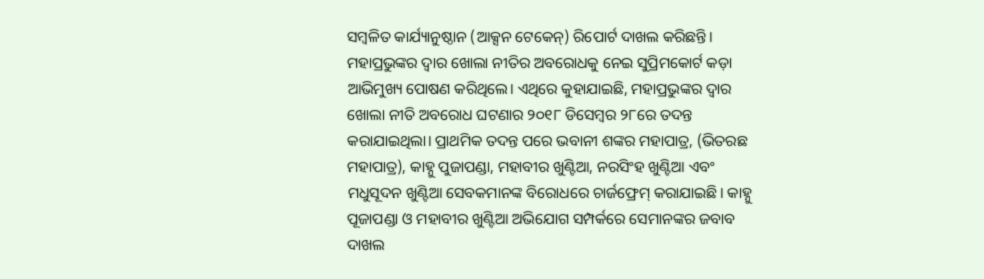ସମ୍ବଳିତ କାର୍ଯ୍ୟାନୁଷ୍ଠାନ (ଆକ୍ସନ ଟେକେନ୍) ରିପୋର୍ଟ ଦାଖଲ କରିଛନ୍ତି। ମହାପ୍ରଭୁଙ୍କର ଦ୍ବାର ଖୋଲା ନୀତିର ଅବରୋଧକୁ ନେଇ ସୁପ୍ରିମକୋର୍ଟ କଡ଼ା ଆଭିମୁଖ୍ୟ ପୋଷଣ କରିଥିଲେ। ଏଥିରେ କୁହାଯାଇଛି, ମହାପ୍ରଭୁଙ୍କର ଦ୍ବାର ଖୋଲା ନୀତି ଅବରୋଧ ଘଟଣାର ୨୦୧୮ ଡିସେମ୍ବର ୨୮ରେ ତଦନ୍ତ କରାଯାଇଥିଲା। ପ୍ରାଥମିକ ତଦନ୍ତ ପରେ ଭବାନୀ ଶଙ୍କର ମହାପାତ୍ର, (ଭିତରଛ ମହାପାତ୍ର), କାହ୍ନୁ ପୁଜାପଣ୍ଡା, ମହାବୀର ଖୁଣ୍ଟିଆ, ନରସିଂହ ଖୁଣ୍ଟିଆ ଏବଂ ମଧୁସୂଦନ ଖୁଣ୍ଟିଆ ସେବକମାନଙ୍କ ବିରୋଧରେ ଚାର୍ଜଫ୍ରେମ୍ କରାଯାଇଛି। କାହ୍ନୁ ପୂଜାପଣ୍ଡା ଓ ମହାବୀର ଖୁଣ୍ଟିଆ ଅଭିଯୋଗ ସମ୍ପର୍କରେ ସେମାନଙ୍କର ଜବାବ ଦାଖଲ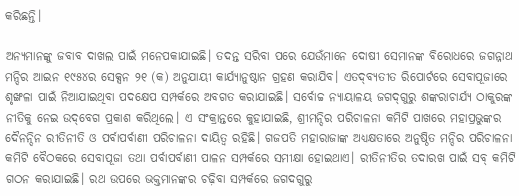କରିଛନ୍ତି।

ଅନ୍ୟମାନଙ୍କୁ ଜବାବ ଦାଖଲ ପାଇଁ ମନେପକାଯାଇଛି। ତଦନ୍ତ ସରିବା ପରେ ଯେଉଁମାନେ ଦୋଷୀ ସେମାନଙ୍କ ବିରୋଧରେ ଜଗନ୍ନାଥ ମନ୍ଦିର ଆଇନ ୧୯୫୪ର ସେକ୍ସନ ୨୧ (କ) ଅନୁଯାୟୀ କାର୍ଯ୍ୟାନୁଷ୍ଠାନ ଗ୍ରହଣ କରାଯିବ। ଏତଦ୍‌ବ୍ୟତୀତ ରିପୋର୍ଟରେ ସେବାପୂଜାରେ ଶୃଙ୍ଖଳା ପାଇଁ ନିଆଯାଇଥିବା ପଦକ୍ଷେପ ସମ୍ପର୍କରେ ଅବଗତ କରାଯାଇଛି। ସର୍ବୋଚ୍ଚ ନ୍ୟାୟାଳୟ ଜଗଦ୍‌ଗୁରୁ ଶଙ୍କରାଚାର୍ଯ୍ୟ ଠାକୁରଙ୍କ ନୀତିକୁ ନେଇ ଉଦ୍‌ବେଗ ପ୍ରକାଶ କରିଥିଲେ। ଏ ସଂକ୍ରାନ୍ତରେ କୁହାଯାଇଛି, ଶ୍ରୀମନ୍ଦିର ପରିଚାଳନା କମିଟି ପାଖରେ ମହାପ୍ରଭୁଙ୍କର ଦୈନନ୍ଦିନ ରୀତିନୀତି ଓ ପର୍ବାପର୍ବାଣୀ ପରିଚାଳନା ଦାୟିତ୍ବ ରହିଛି। ଗଜପତି ମହାରାଜାଙ୍କ ଅଧ୍ୟକ୍ଷତାରେ ଅନୁଷ୍ଠିତ ମନ୍ଦିର ପରିଚାଳନା କମିଟି ବୈଠକରେ ସେବାପୂଜା ତଥା ପର୍ବାପର୍ବାଣୀ ପାଳନ ସମ୍ପର୍କରେ ସମୀକ୍ଷା ହୋଇଥାଏ। ରୀତିନୀତିର ତଦାରଖ ପାଇଁ ସବ୍‌ କମିଟି ଗଠନ କରାଯାଇଛି। ରଥ ଉପରେ ଭକ୍ତମାନଙ୍କର ଚଢ଼ିବା ସମ୍ପର୍କରେ ଜଗଦଗୁରୁ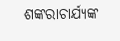ଶଙ୍କରାଚାର୍ଯ୍ୟଙ୍କ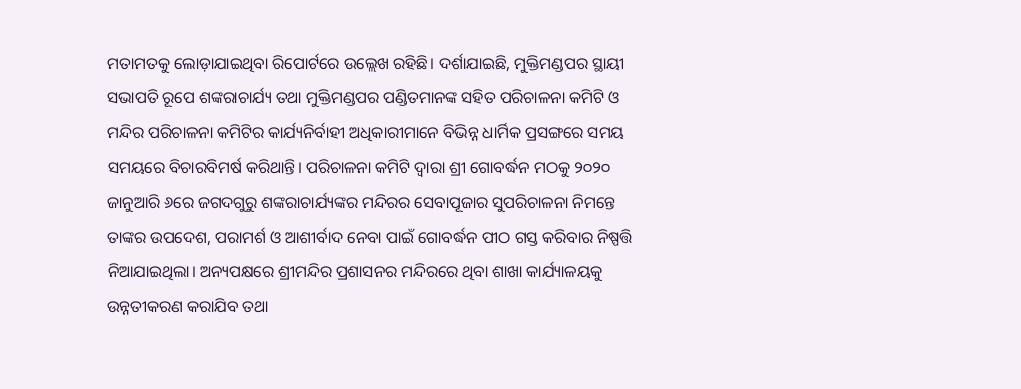ମତାମତକୁ ଲୋଡ଼ାଯାଇଥିବା ରିପୋର୍ଟରେ ଉଲ୍ଲେଖ ରହିଛି। ଦର୍ଶାଯାଇଛି, ମୁକ୍ତିମଣ୍ଡପର ସ୍ଥାୟୀ ସଭାପତି ରୂପେ ଶଙ୍କରାଚାର୍ଯ୍ୟ ତଥା ମୁକ୍ତିମଣ୍ଡପର ପଣ୍ଡିତମାନଙ୍କ ସହିତ ପରିଚାଳନା କମିଟି ଓ ମନ୍ଦିର ପରିଚାଳନା କମିଟିର କାର୍ଯ୍ୟନିର୍ବାହୀ ଅଧିକାରୀମାନେ ବିଭିନ୍ନ ଧାର୍ମିକ ପ୍ରସଙ୍ଗରେ ସମୟ ସମୟରେ ବିଚାରବିମର୍ଷ କରିଥାନ୍ତି। ପରିଚାଳନା କମିଟି ଦ୍ବାରା ଶ୍ରୀ ଗୋବର୍ଦ୍ଧନ ମଠକୁ ୨୦୨୦ ଜାନୁଆରି ୬ରେ ଜଗଦଗୁରୁ ଶଙ୍କରାଚାର୍ଯ୍ୟଙ୍କର ମନ୍ଦିରର ସେବାପୂଜାର ସୁପରିଚାଳନା ନିମନ୍ତେ ତାଙ୍କର ଉପଦେଶ, ପରାମର୍ଶ ଓ ଆଶୀର୍ବାଦ ନେବା ପାଇଁ ଗୋବର୍ଦ୍ଧନ ପୀଠ ଗସ୍ତ କରିବାର ନିଷ୍ପତ୍ତି ନିଆଯାଇଥିଲା। ଅନ୍ୟପକ୍ଷରେ ଶ୍ରୀମନ୍ଦିର ପ୍ରଶାସନର ମନ୍ଦିରରେ ଥିବା ଶାଖା କାର୍ଯ୍ୟାଳୟକୁ ଉନ୍ନତୀକରଣ କରାଯିବ ତଥା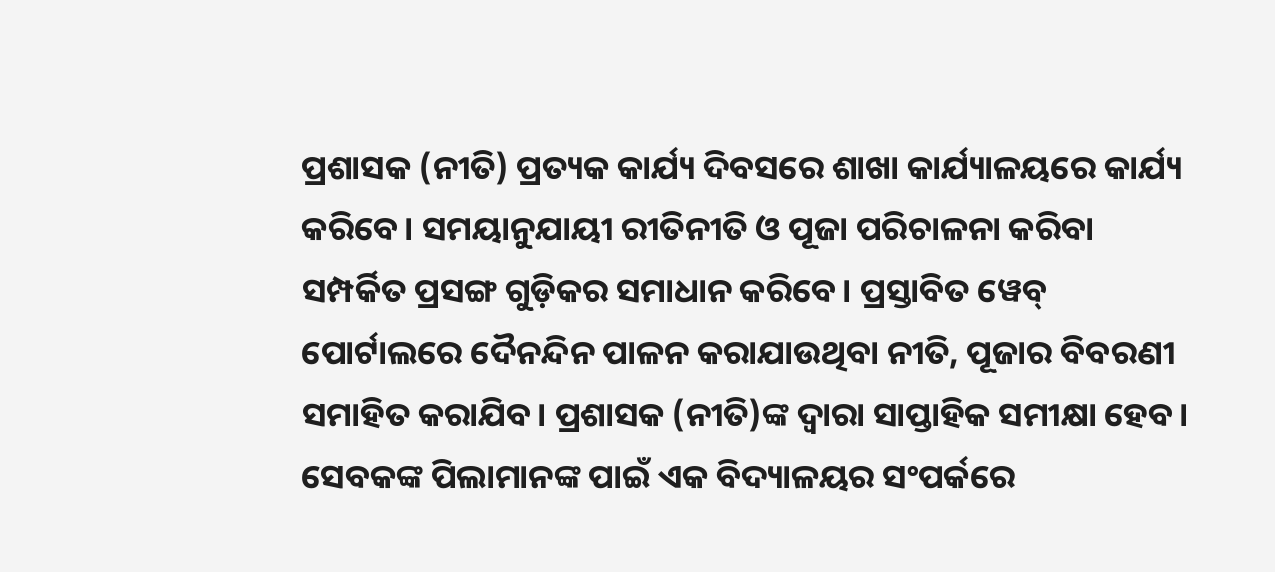ପ୍ରଶାସକ (ନୀତି) ପ୍ରତ୍ୟକ କାର୍ଯ୍ୟ ଦିବସରେ ଶାଖା କାର୍ଯ୍ୟାଳୟରେ କାର୍ଯ୍ୟ କରିବେ। ସମୟାନୁଯାୟୀ ରୀତିନୀତି ଓ ପୂଜା ପରିଚାଳନା କରିବା ସମ୍ପର୍କିତ ପ୍ରସଙ୍ଗ ଗୁଡ଼ିକର ସମାଧାନ କରିବେ। ପ୍ରସ୍ତାବିତ ୱେବ୍‌ ପୋର୍ଟାଲରେ ଦୈନନ୍ଦିନ ପାଳନ କରାଯାଉଥିବା ନୀତି, ପୂଜାର ବିବରଣୀ ସମାହିତ କରାଯିବ। ପ୍ରଶାସକ (ନୀତି)ଙ୍କ ଦ୍ବାରା ସାପ୍ତାହିକ ସମୀକ୍ଷା ହେବ। ସେବକଙ୍କ ପିଲାମାନଙ୍କ ପାଇଁ ଏକ ବିଦ୍ୟାଳୟର ସଂପର୍କରେ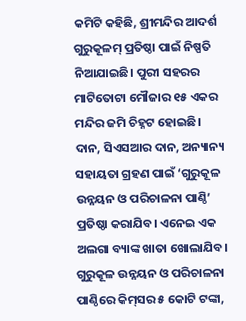କମିଟି କହିଛି, ଶ୍ରୀମନ୍ଦିର ଆଦର୍ଶ ଗୁରୁକୂଳମ୍ ପ୍ରତିଷ୍ଠା ପାଇଁ ନିଷ୍ପତି ନିଆଯାଇଛି। ପୁରୀ ସହରର ମାଟିତୋଟା ମୌଜାର ୧୫ ଏକର ମନ୍ଦିର ଜମି ଚିହ୍ନଟ ହୋଇଛି। ଦାନ, ସିଏସଆର ଦାନ, ଅନ୍ୟାନ୍ୟ ସହାୟତା ଗ୍ରହଣ ପାଇଁ ‘ଗୁରୁକୂଳ ଉନ୍ନୟନ ଓ ପରିଚାଳନା ପାଣ୍ଠି’ ପ୍ରତିଷ୍ଠା କରାଯିବ। ଏନେଇ ଏକ ଅଲଗା ବ୍ୟାଙ୍କ ଖାତା ଖୋଲାଯିବ। ଗୁରୁକୂଳ ଉନ୍ନୟନ ଓ ପରିଚାଳନା ପାଣ୍ଠିରେ କିମ୍‌ସର ୫ କୋଟି ଟଙ୍କା,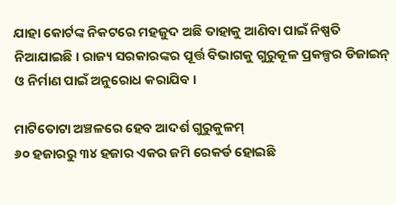ଯାହା କୋର୍ଟଙ୍କ ନିକଟରେ ମହଜୁଦ ଅଛି ତାହାକୁ ଆଣିବା ପାଇଁ ନିଷ୍ପତି ନିଆଯାଇଛି। ରାଜ୍ୟ ସରକାରଙ୍କର ପୂର୍ତ୍ତ ବିଭାଗକୁ ଗୁରୁକୂଳ ପ୍ରକଳ୍ପର ଡିଜାଇନ୍ ଓ ନିର୍ମାଣ ପାଇଁ ଅନୁରୋଧ କରାଯିବ।

ମାଟିତୋଟା ଅଞ୍ଚଳରେ ହେବ ଆଦର୍ଶ ଗୁରୁକୁଳମ୍
୬୦ ହଜାରରୁ ୩୪ ହଜାର ଏକର ଜମି ରେକର୍ଡ ହୋଇଛି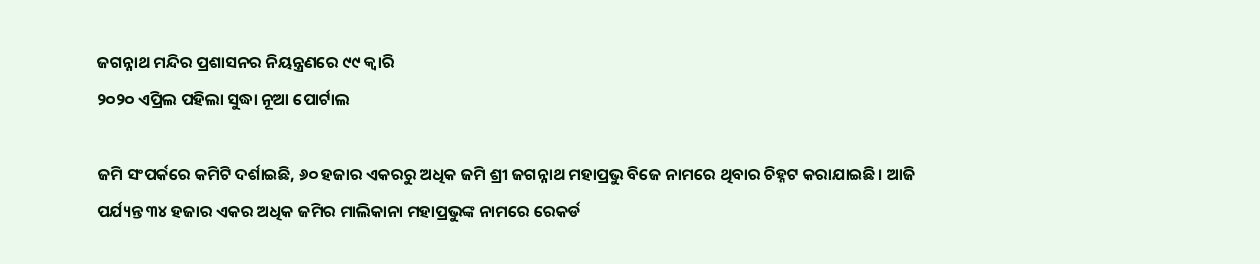ଜଗନ୍ନାଥ ମନ୍ଦିର ପ୍ରଶାସନର ନିୟନ୍ତ୍ରଣରେ ୯୯ କ୍ବାରି
୨୦୨୦ ଏପ୍ରିଲ ପହିଲା ସୁଦ୍ଧା ନୂଆ ପୋର୍ଟାଲ

ଜମି ସଂପର୍କରେ କମିଟି ଦର୍ଶାଇଛି, ୬୦ ହଜାର ଏକରରୁ ଅଧିକ ଜମି ଶ୍ରୀ ଜଗନ୍ନାଥ ମହାପ୍ରଭୁ ବିଜେ ନାମରେ ଥିବାର ଚିହ୍ନଟ କରାଯାଇଛି। ଆଜି ପର୍ଯ୍ୟନ୍ତ ୩୪ ହଜାର ଏକର ଅଧିକ ଜମିର ମାଲିକାନା ମହାପ୍ରଭୁଙ୍କ ନାମରେ ରେକର୍ଡ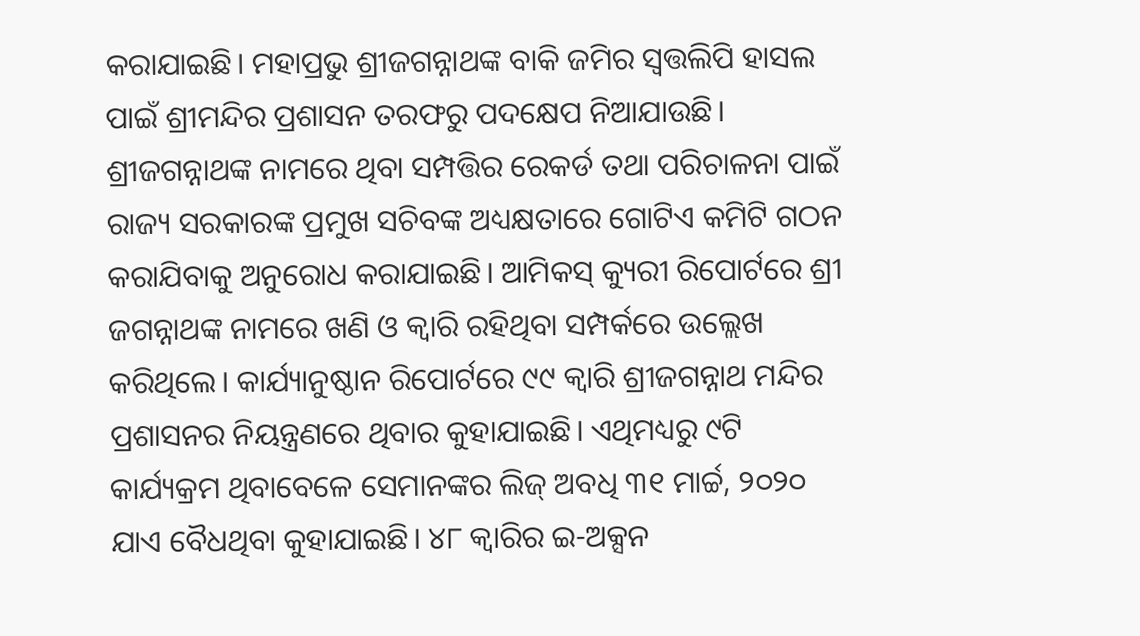କରାଯାଇଛି। ମହାପ୍ରଭୁ ଶ୍ରୀଜଗନ୍ନାଥଙ୍କ ବାକି ଜମିର ସ୍ବତ୍ତଲିପି ହାସଲ ପାଇଁ ଶ୍ରୀମନ୍ଦିର ପ୍ରଶାସନ ତରଫରୁ ପଦକ୍ଷେପ ନିଆଯାଉଛି। ଶ୍ରୀଜଗନ୍ନାଥଙ୍କ ନାମରେ ଥିବା ସମ୍ପତ୍ତିର ରେକର୍ଡ ତଥା ପରିଚାଳନା ପାଇଁ ରାଜ୍ୟ ସରକାରଙ୍କ ପ୍ରମୁଖ ସଚିବଙ୍କ ଅଧ୍ୟକ୍ଷତାରେ ଗୋଟିଏ କମିଟି ଗଠନ କରାଯିବାକୁ ଅନୁରୋଧ କରାଯାଇଛି। ଆମିକସ୍‌ କ୍ୟୁରୀ ରିପୋର୍ଟରେ ଶ୍ରୀ ଜଗନ୍ନାଥଙ୍କ ନାମରେ ଖଣି ଓ କ୍ବାରି ରହିଥିବା ସମ୍ପର୍କରେ ଉଲ୍ଲେଖ କରିଥିଲେ। କାର୍ଯ୍ୟାନୁଷ୍ଠାନ ରିପୋର୍ଟରେ ୯୯ କ୍ବାରି ଶ୍ରୀଜଗନ୍ନାଥ ମନ୍ଦିର ପ୍ରଶାସନର ନିୟନ୍ତ୍ରଣରେ ଥିବାର କୁହାଯାଇଛି। ଏଥିମଧ୍ୟରୁ ୯ଟି କାର୍ଯ୍ୟକ୍ରମ ଥିବାବେଳେ ସେମାନଙ୍କର ଲିଜ୍ ଅବଧି ୩୧ ମାର୍ଚ୍ଚ, ୨୦୨୦ ଯାଏ ବୈଧଥିବା କୁହାଯାଇଛି। ୪୮ କ୍ବାରିର ଇ-ଅକ୍ସନ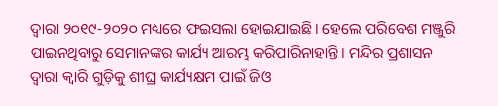ଦ୍ବାରା ୨୦୧୯-୨୦୨୦ ମଧ୍ୟରେ ଫଇସଲା ହୋଇଯାଇଛି। ହେଲେ ପରିବେଶ ମଞ୍ଜୁରି ପାଇନଥିବାରୁ ସେମାନଙ୍କର କାର୍ଯ୍ୟ ଆରମ୍ଭ କରିପାରିନାହାନ୍ତି। ମନ୍ଦିର ପ୍ରଶାସନ ଦ୍ବାରା କ୍ବାରି ଗୁଡ଼ିକୁ ଶୀଘ୍ର କାର୍ଯ୍ୟକ୍ଷମ ପାଇଁ ଜିଓ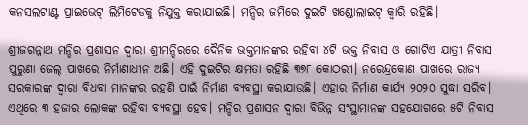କନସଲଟାଣ୍ଟ ପ୍ରାଇଭେଟ୍ ଲିମିଟେଡକୁ ନିଯୁକ୍ତ କରାଯାଇଛି। ମନ୍ଦିର ଜମିରେ ଦୁଇଟି ଖଣ୍ଡୋଲାଇଟ୍ କ୍ବାରି ରହିଛି।

ଶ୍ରୀଜଗନ୍ନାଥ ମନ୍ଦିର ପ୍ରଶାସନ ଦ୍ବାରା ଶ୍ରୀମନ୍ଦିରରେ ଦୈନିକ ଭକ୍ତମାନଙ୍କର ରହିବା ୪ଟି ଭକ୍ତ ନିବାସ ଓ ଗୋଟିଏ ଯାତ୍ରୀ ନିବାସ ପୁରୁଣା ଜେଲ୍ ପାଖରେ ନିର୍ମାଣାଧୀନ ଅଛି। ଏହି ଦୁଇଟିର କ୍ଷମତା ରହିଛି ୩୭୮ କୋଠରୀ। ନରେନ୍ଦ୍ରକୋଣ ପାଖରେ ରାଜ୍ୟ ସରକାରଙ୍କ ଦ୍ବାରା ବିଧବା ମାନଙ୍କର ରହଣି ପାଇଁ ନିର୍ମାଣ ବ୍ୟବସ୍ଥା କରାଯାଉଛି। ଏହାର ନିର୍ମାଣ କାର୍ଯ୍ୟ ୨୦୨୦ ସୁଦ୍ଧା ସରିବ। ଏଥିରେ ୩ ହଜାର ଲୋକଙ୍କ ରହିବା ବ୍ୟବସ୍ଥା ହେବ। ମନ୍ଦିର ପ୍ରଶାସନ ଦ୍ବାରା ବିଭିନ୍ନ ସଂସ୍ଥାମାନଙ୍କ ସହଯୋଗରେ ୫ଟି ନିବାସ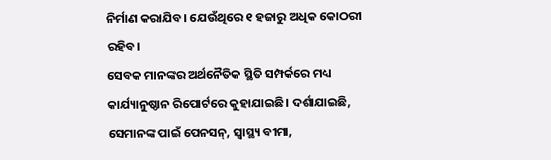ନିର୍ମାଣ କରାଯିବ। ଯେଉଁଥିରେ ୧ ହଜାରୁ ଅଧିକ କୋଠରୀ ରହିବ।
ସେବକ ମାନଙ୍କର ଅର୍ଥନୈତିକ ସ୍ଥିତି ସମ୍ପର୍କରେ ମଧ୍ୟ କାର୍ଯ୍ୟାନୁଷ୍ଠାନ ରିପୋର୍ଟରେ କୁହାଯାଇଛି। ଦର୍ଶାଯାଇଛି, ସେମାନଙ୍କ ପାଇଁ ପେନସନ୍, ସ୍ବାସ୍ଥ୍ୟ ବୀମା,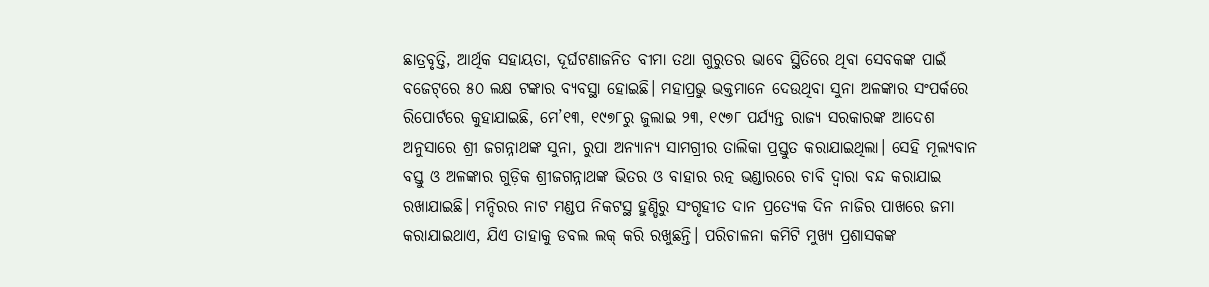ଛାତ୍ରବୃତ୍ତି, ଆର୍ଥିକ ସହାୟତା, ଦୂର୍ଘଟଣାଜନିତ ବୀମା ତଥା ଗୁରୁତର ଭାବେ ସ୍ଥିତିରେ ଥିବା ସେବକଙ୍କ ପାଇଁ ବଜେଟ୍‌ରେ ୫୦ ଲକ୍ଷ ଟଙ୍କାର ବ୍ୟବସ୍ଥା ହୋଇଛି। ମହାପ୍ରଭୁ ଭକ୍ତମାନେ ଦେଉଥିବା ସୁନା ଅଳଙ୍କାର ସଂପର୍କରେ ରିପୋର୍ଟରେ କୁହାଯାଇଛି, ମେ’୧୩, ୧୯୭୮ରୁ ଜୁଲାଇ ୨୩, ୧୯୭୮ ପର୍ଯ୍ୟନ୍ତ ରାଜ୍ୟ ସରକାରଙ୍କ ଆଦେଶ ଅନୁସାରେ ଶ୍ରୀ ଜଗନ୍ନାଥଙ୍କ ସୁନା, ରୁପା ଅନ୍ୟାନ୍ୟ ସାମଗ୍ରୀର ତାଲିକା ପ୍ରସ୍ତୁତ କରାଯାଇଥିଲା। ସେହି ମୂଲ୍ୟବାନ ବସ୍ତୁ ଓ ଅଳଙ୍କାର ଗୁଡ଼ିକ ଶ୍ରୀଜଗନ୍ନାଥଙ୍କ ଭିତର ଓ ବାହାର ରତ୍ନ ଭଣ୍ଡାରରେ ଚାବି ଦ୍ବାରା ବନ୍ଦ କରାଯାଇ ରଖାଯାଇଛି। ମନ୍ଦିରର ନାଟ ମଣ୍ଡପ ନିକଟସ୍ଥ ହୁଣ୍ଡିରୁ ସଂଗୃହୀତ ଦାନ ପ୍ରତ୍ୟେକ ଦିନ ନାଜିର ପାଖରେ ଜମା କରାଯାଇଥାଏ, ଯିଏ ତାହାକୁ ଡବଲ ଲକ୍ କରି ରଖୁଛନ୍ତି। ପରିଚାଳନା କମିଟି ମୁଖ୍ୟ ପ୍ରଶାସକଙ୍କ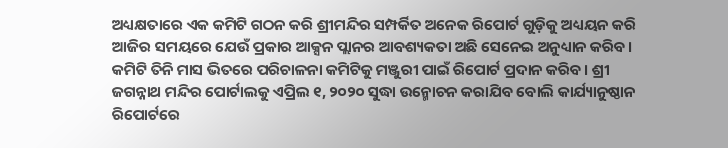ଅଧ୍ୟକ୍ଷତାରେ ଏକ କମିଟି ଗଠନ କରି ଶ୍ରୀମନ୍ଦିର ସମ୍ପର୍କିତ ଅନେକ ରିପୋର୍ଟ ଗୁଡ଼ିକୁ ଅଧ୍ୟୟନ କରି ଆଜିର ସମୟରେ ଯେଉଁ ପ୍ରକାର ଆକ୍ସନ ପ୍ଲାନର ଆବଶ୍ୟକତା ଅଛି ସେନେଇ ଅନୁଧ୍ୟାନ କରିବ। କମିଟି ତିନି ମାସ ଭିତରେ ପରିଚାଳନା କମିଟିକୁ ମଞ୍ଜୁରୀ ପାଇଁ ରିପୋର୍ଟ ପ୍ରଦାନ କରିବ। ଶ୍ରୀ ଜଗନ୍ନାଥ ମନ୍ଦିର ପୋର୍ଟାଲକୁ ଏପ୍ରିଲ ୧, ୨୦୨୦ ସୁଦ୍ଧା ଉନ୍ମୋଚନ କରାଯିବ ବୋଲି କାର୍ଯ୍ୟାନୁଷ୍ଠାନ ରିପୋର୍ଟରେ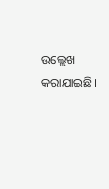ଉଲ୍ଲେଖ କରାଯାଇଛି।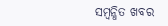ସମ୍ବନ୍ଧିତ ଖବର